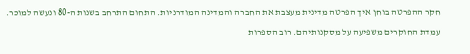חקר ההפרטה בוחן איך הפרטה מדינית מעצבת את החברה והמדינה המודרניות. התחום התרחב בשנות ה-80 ונעשה למוכר.
עמדת החוקרים משפיעה על מסקנותיהם. רוב הספרות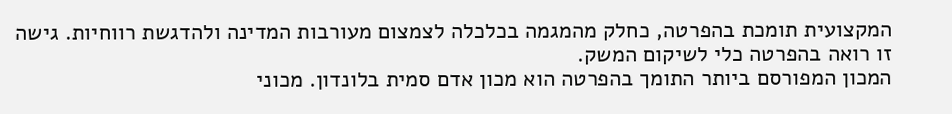המקצועית תומכת בהפרטה, כחלק מהמגמה בכלכלה לצמצום מעורבות המדינה ולהדגשת רווחיות. גישה זו רואה בהפרטה כלי לשיקום המשק.
המכון המפורסם ביותר התומך בהפרטה הוא מכון אדם סמית בלונדון. מכוני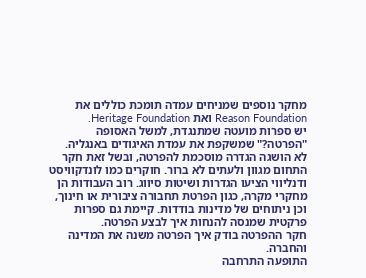מחקר נוספים שמניחים עמדה תומכת כוללים את Reason Foundation ואת Heritage Foundation.
יש ספרות מועטה שמתנגדת, למשל האסופה "הפרטה?" שמשקפת את עמדת האיגודים באנגליה.
לא הושגה הגדרה מוסכמת להפרטה, ובשל זאת חקר התחום מגוון ולעתים לא ברור. חוקרים כמו לונדקוויסט ודנליווי הציעו הגדרות ושיטות סיווג. רוב העבודות הן מחקרי מקרה, כגון הפרטת תחבורה ציבורית או חינוך, וכן ניתוחים של מדינות בודדות. קיימת גם ספרות פרקטית שמנסה להנחות איך לבצע הפרטה.
חקר ההפרטה בודק איך הפרטה משנה את המדינה והחברה.
התופעה התרחבה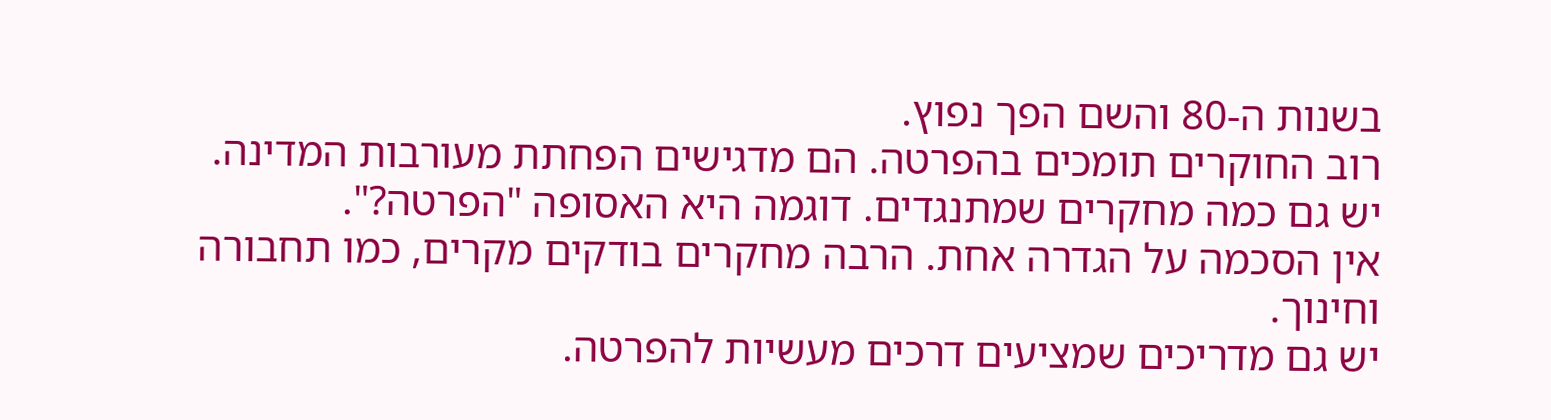בשנות ה-80 והשם הפך נפוץ.
רוב החוקרים תומכים בהפרטה. הם מדגישים הפחתת מעורבות המדינה.
יש גם כמה מחקרים שמתנגדים. דוגמה היא האסופה "הפרטה?".
אין הסכמה על הגדרה אחת. הרבה מחקרים בודקים מקרים, כמו תחבורה וחינוך.
יש גם מדריכים שמציעים דרכים מעשיות להפרטה.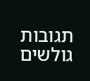תגובות גולשים